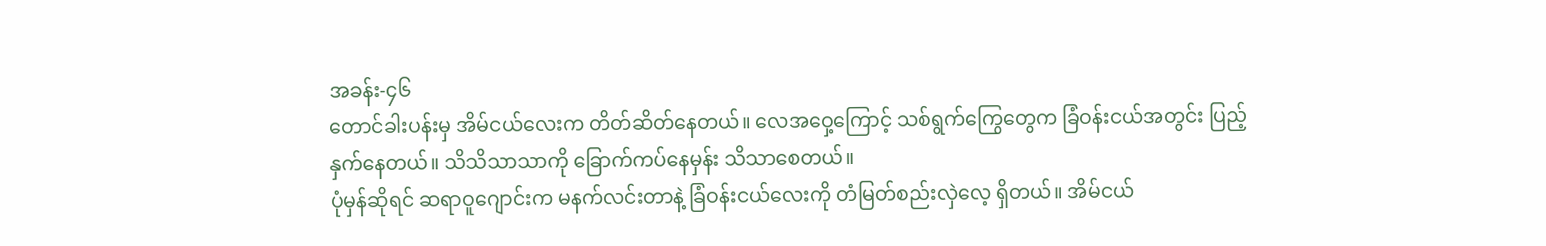အခန်း-၄၆
တောင်ခါးပန်းမှ အိမ်ငယ်လေးက တိတ်ဆိတ်နေတယ်။ လေအဝှေ့ကြောင့် သစ်ရွက်ကြွေတွေက ခြံဝန်းငယ်အတွင်း ပြည့်နှက်နေတယ်။ သိသိသာသာကို ခြောက်ကပ်နေမှန်း သိသာစေတယ်။
ပုံမှန်ဆိုရင် ဆရာဝူဂျောင်းက မနက်လင်းတာနဲ့ ခြံဝန်းငယ်လေးကို တံမြတ်စည်းလှဲလေ့ ရှိတယ်။ အိမ်ငယ်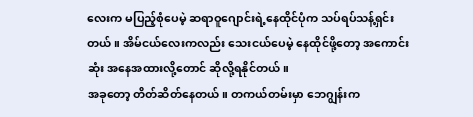လေးက မပြည့်စုံပေမဲ့ ဆရာဝူဂျောင်းရဲ့နေထိုင်ပုံက သပ်ရပ်သန့်ရှင်းတယ်။ အိမ်ငယ်လေးကလည်း သေးငယ်ပေမဲ့ နေထိုင်ဖို့တော့ အကောင်းဆုံး အနေအထားလို့တောင် ဆိုလို့ရနိုင်တယ်။
အခုတော့ တိတ်ဆိတ်နေတယ်။ တကယ်တမ်းမှာ ဘေဂျွန်းက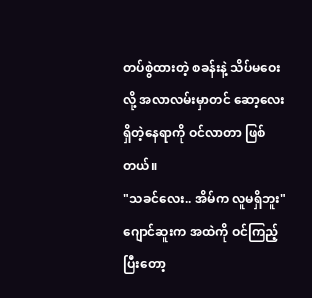တပ်စွဲထားတဲ့ စခန်းနဲ့ သိပ်မဝေးလို့ အလာလမ်းမှာတင် ဆော့လေးရှိတဲ့နေရာကို ဝင်လာတာ ဖြစ်တယ်။
"သခင်လေး.. အိမ်က လူမရှိဘူး"
ဂျောင်ဆူးက အထဲကို ဝင်ကြည့်ပြီးတော့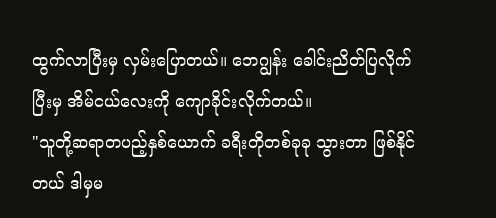ထွက်လာပြီးမှ လှမ်းပြောတယ်။ ဘေဂျွန်း ခေါင်းညိတ်ပြလိုက်ပြီးမှ အိမ်ငယ်လေးကို ကျောခိုင်းလိုက်တယ်။
"သူတို့ဆရာတပည့်နှစ်ယောက် ခရီးတိုတစ်ခုခု သွားတာ ဖြစ်နိုင်တယ် ဒါမှမ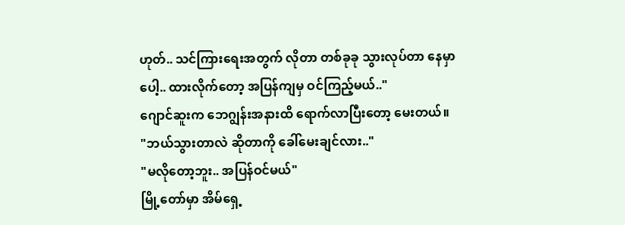ဟုတ်.. သင်ကြားရေးအတွက် လိုတာ တစ်ခုခု သွားလုပ်တာ နေမှာပေါ့.. ထားလိုက်တော့ အပြန်ကျမှ ဝင်ကြည့်မယ်.."
ဂျောင်ဆူးက ဘေဂျွန်းအနားထိ ရောက်လာပြီးတော့ မေးတယ်။
"ဘယ်သွားတာလဲ ဆိုတာကို ခေါ်မေးချင်လား.."
"မလိုတော့ဘူး.. အပြန်ဝင်မယ်"
မြို့တော်မှာ အိမ်ရှေ့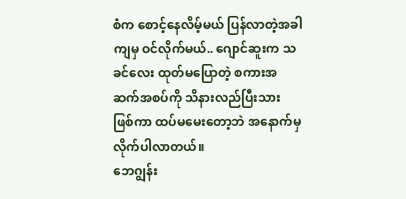စံက စောင့်နေလိမ့်မယ် ပြန်လာတဲ့အခါကျမှ ဝင်လိုက်မယ်.. ဂျောင်ဆူးက သခင်လေး ထုတ်မပြောတဲ့ စကားအဆက်အစပ်ကို သိနားလည်ပြီးသား ဖြစ်ကာ ထပ်မမေးတော့ဘဲ အနောက်မှ လိုက်ပါလာတယ်။
ဘေဂျွန်း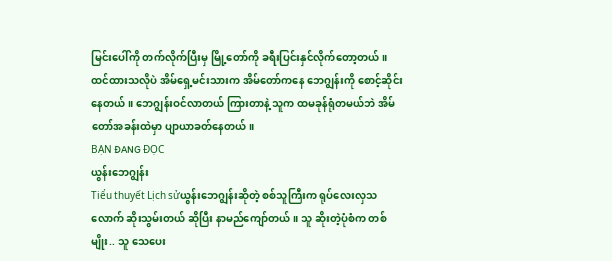မြင်းပေါ်ကို တက်လိုက်ပြီးမှ မြို့တော်ကို ခရီးပြင်းနှင်လိုက်တော့တယ်။ ထင်ထားသလိုပဲ အိမ်ရှေ့မင်းသားက အိမ်တော်ကနေ ဘေဂျွန်းကို စောင့်ဆိုင်းနေတယ်။ ဘေဂျွန်းဝင်လာတယ် ကြားတာနဲ့ သူက ထမခုန်ရုံတမယ်ဘဲ အိမ်တော်အခန်းထဲမှာ ပျာယာခတ်နေတယ်။
BẠN ĐANG ĐỌC
ယွန်းဘေဂျွန်း
Tiểu thuyết Lịch sửယွန်းဘေဂျွန်းဆိုတဲ့ စစ်သူကြီးက ရုပ်လေးလှသလောက် ဆိုးသွမ်းတယ် ဆိုပြီး နာမည်ကျော်တယ်။ သူ ဆိုးတဲ့ပုံစံက တစ်မျိုး.. သူ သေပေး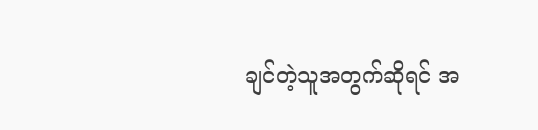ချင်တဲ့သူအတွက်ဆိုရင် အ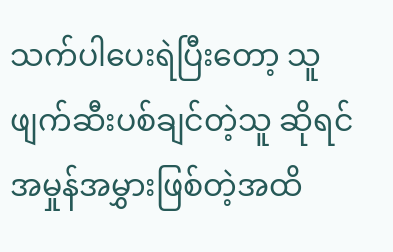သက်ပါပေးရဲပြီးတော့ သူ ဖျက်ဆီးပစ်ချင်တဲ့သူ ဆိုရင် အမှုန်အမွှားဖြစ်တဲ့အထိ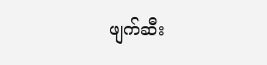ဖျက်ဆီး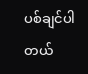ပစ်ချင်ပါတယ်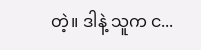တဲ့။ ဒါနဲ့ သူက င...